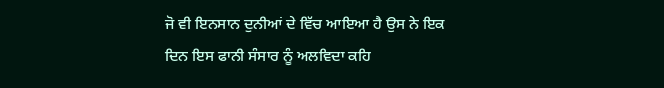ਜੋ ਵੀ ਇਨਸਾਨ ਦੁਨੀਆਂ ਦੇ ਵਿੱਚ ਆਇਆ ਹੈ ਉਸ ਨੇ ਇਕ ਦਿਨ ਇਸ ਫਾਨੀ ਸੰਸਾਰ ਨੂੰ ਅਲਵਿਦਾ ਕਹਿ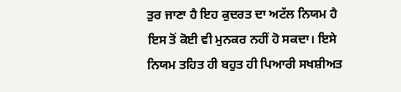ਤੁਰ ਜਾਣਾ ਹੈ ਇਹ ਕੁਦਰਤ ਦਾ ਅਟੱਲ ਨਿਯਮ ਹੈ ਇਸ ਤੋਂ ਕੋਈ ਵੀ ਮੁਨਕਰ ਨਹੀਂ ਹੋ ਸਕਦਾ। ਇਸੇ ਨਿਯਮ ਤਹਿਤ ਹੀ ਬਹੁਤ ਹੀ ਪਿਆਰੀ ਸਖਸ਼ੀਅਤ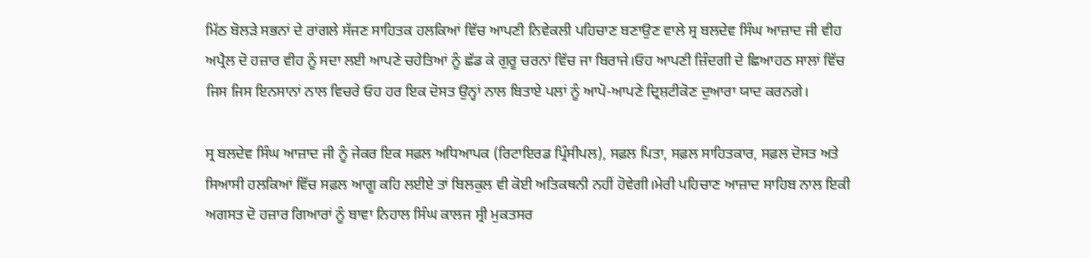ਮਿੱਠ ਬੋਲੜੇ ਸਭਨਾਂ ਦੇ ਰਾਂਗਲੇ ਸੱਜਣ ਸਾਹਿਤਕ ਹਲਕਿਆਂ ਵਿੱਚ ਆਪਣੀ ਨਿਵੇਕਲੀ ਪਹਿਚਾਣ ਬਣਾਉਣ ਵਾਲੇ ਸ੍ਰ ਬਲਦੇਵ ਸਿੰਘ ਆਜ਼ਾਦ ਜੀ ਵੀਹ ਅਪ੍ਰੈਲ ਦੋ ਹਜ਼ਾਰ ਵੀਹ ਨੂੰ ਸਦਾ ਲਈ ਆਪਣੇ ਚਹੇਤਿਆਂ ਨੂੰ ਛੱਡ ਕੇ ਗੁਰੂ ਚਰਨਾਂ ਵਿੱਚ ਜਾ ਬਿਰਾਜੇ।ਓਹ ਆਪਣੀ ਜ਼ਿੰਦਗੀ ਦੇ ਛਿਆਹਠ ਸਾਲਾਂ ਵਿੱਚ ਜਿਸ ਜਿਸ ਇਨਸਾਨਾਂ ਨਾਲ ਵਿਚਰੇ ਓਹ ਹਰ ਇਕ ਦੋਸਤ ਉਨ੍ਹਾਂ ਨਾਲ ਬਿਤਾਏ ਪਲਾਂ ਨੂੰ ਆਪੋ-ਆਪਣੇ ਦ੍ਰਿਸ਼ਟੀਕੋਣ ਦੁਆਰਾ ਯਾਦ ਕਰਨਗੇ।

ਸ੍ਰ ਬਲਦੇਵ ਸਿੰਘ ਆਜ਼ਾਦ ਜੀ ਨੂੰ ਜੇਕਰ ਇਕ ਸਫ਼ਲ ਅਧਿਆਪਕ (ਰਿਟਾਇਰਡ ਪ੍ਰਿੰਸੀਪਲ), ਸਫ਼ਲ ਪਿਤਾ, ਸਫ਼ਲ ਸਾਹਿਤਕਾਰ, ਸਫ਼ਲ ਦੋਸਤ ਅਤੇ ਸਿਆਸੀ ਹਲਕਿਆਂ ਵਿੱਚ ਸਫ਼ਲ ਆਗੂ ਕਹਿ ਲਈਏ ਤਾਂ ਬਿਲਕੁਲ ਵੀ ਕੋਈ ਅਤਿਕਥਨੀ ਨਹੀਂ ਹੋਵੇਗੀ।ਮੇਰੀ ਪਹਿਚਾਣ ਆਜ਼ਾਦ ਸਾਹਿਬ ਨਾਲ ਇਕੀ ਅਗਸਤ ਦੋ ਹਜ਼ਾਰ ਗਿਆਰਾਂ ਨੂੰ ਬਾਵਾ ਨਿਹਾਲ ਸਿੰਘ ਕਾਲਜ ਸ੍ਰੀ ਮੁਕਤਸਰ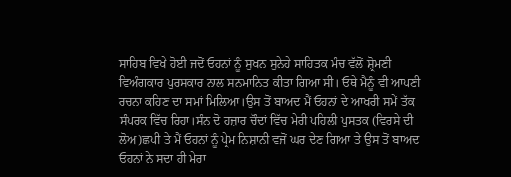ਸਾਹਿਬ ਵਿਖੇ ਹੋਈ ਜਦੋਂ ਓਹਨਾਂ ਨੂੰ ਸੁਖਨ ਸੁਨੇਹੇ ਸਾਹਿਤਕ ਮੰਚ ਵੱਲੋਂ ਸ਼੍ਰੋਮਣੀ ਵਿਅੰਗਕਾਰ ਪੁਰਸਕਾਰ ਨਾਲ ਸਨਮਾਨਿਤ ਕੀਤਾ ਗਿਆ ਸੀ। ਓਥੇ ਮੈਨੂੰ ਵੀ ਆਪਣੀ ਰਚਨਾ ਕਹਿਣ ਦਾ ਸਮਾਂ ਮਿਲਿਆ।ਉਸ ਤੋਂ ਬਾਅਦ ਮੈਂ ਓਹਨਾਂ ਦੇ ਆਖਰੀ ਸਮੇਂ ਤੱਕ ਸੰਪਰਕ ਵਿੱਚ ਰਿਹਾ।ਸੰਨ ਦੋ ਹਜ਼ਾਰ ਚੌਦਾਂ ਵਿੱਚ ਮੇਰੀ ਪਹਿਲੀ ਪੁਸਤਕ (ਵਿਰਸੇ ਦੀ ਲੋਅ)ਛਪੀ ਤੇ ਮੈਂ ਓਹਨਾਂ ਨੂੰ ਪ੍ਰੇਮ ਨਿਸ਼ਾਨੀ ਵਜੋਂ ਘਰ ਦੇਣ ਗਿਆ ਤੇ ਉਸ ਤੋਂ ਬਾਅਦ ਓਹਨਾਂ ਨੇ ਸਦਾ ਹੀ ਮੇਰਾ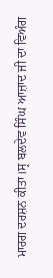ਮਾਰਗ ਦਰਸ਼ਨ ਕੀਤਾ।ਸ੍ਰ ਬਲਦੇਵ ਸਿੰਘ ਆਜ਼ਾਦ ਜੀ ਦਾ ਵਿਅੰਗ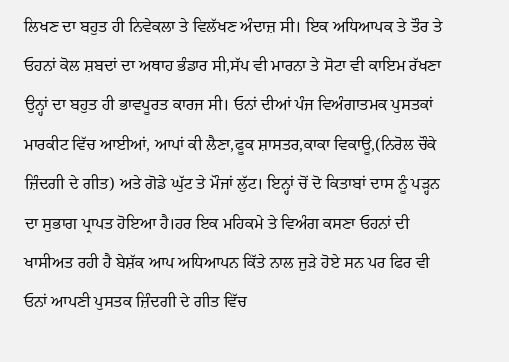ਲਿਖਣ ਦਾ ਬਹੁਤ ਹੀ ਨਿਵੇਕਲਾ ਤੇ ਵਿਲੱਖਣ ਅੰਦਾਜ਼ ਸੀ। ਇਕ ਅਧਿਆਪਕ ਤੇ ਤੌਰ ਤੇ ਓਹਨਾਂ ਕੋਲ ਸ਼ਬਦਾਂ ਦਾ ਅਥਾਹ ਭੰਡਾਰ ਸੀ,ਸੱਪ ਵੀ ਮਾਰਨਾ ਤੇ ਸੋਟਾ ਵੀ ਕਾਇਮ ਰੱਖਣਾ ਉਨ੍ਹਾਂ ਦਾ ਬਹੁਤ ਹੀ ਭਾਵਪੂਰਤ ਕਾਰਜ ਸੀ। ਓਨਾਂ ਦੀਆਂ ਪੰਜ ਵਿਅੰਗਾਤਮਕ ਪੁਸਤਕਾਂ ਮਾਰਕੀਟ ਵਿੱਚ ਆਈਆਂ, ਆਪਾਂ ਕੀ ਲੈਣਾ,ਫੂਕ ਸ਼ਾਸਤਰ,ਕਾਕਾ ਵਿਕਾਊ,(ਨਿਰੋਲ ਚੌਕੇ ਜ਼ਿੰਦਗੀ ਦੇ ਗੀਤ) ਅਤੇ ਗੋਡੇ ਘੁੱਟ ਤੇ ਮੌਜਾਂ ਲੁੱਟ। ਇਨ੍ਹਾਂ ਚੋਂ ਦੋ ਕਿਤਾਬਾਂ ਦਾਸ ਨੂੰ ਪੜ੍ਹਨ ਦਾ ਸੁਭਾਗ ਪ੍ਰਾਪਤ ਹੋਇਆ ਹੈ।ਹਰ ਇਕ ਮਹਿਕਮੇ ਤੇ ਵਿਅੰਗ ਕਸਣਾ ਓਹਨਾਂ ਦੀ ਖਾਸੀਅਤ ਰਹੀ ਹੈ ਬੇਸ਼ੱਕ ਆਪ ਅਧਿਆਪਨ ਕਿੱਤੇ ਨਾਲ ਜੁੜੇ ਹੋਏ ਸਨ ਪਰ ਫਿਰ ਵੀ ਓਨਾਂ ਆਪਣੀ ਪੁਸਤਕ ਜ਼ਿੰਦਗੀ ਦੇ ਗੀਤ ਵਿੱਚ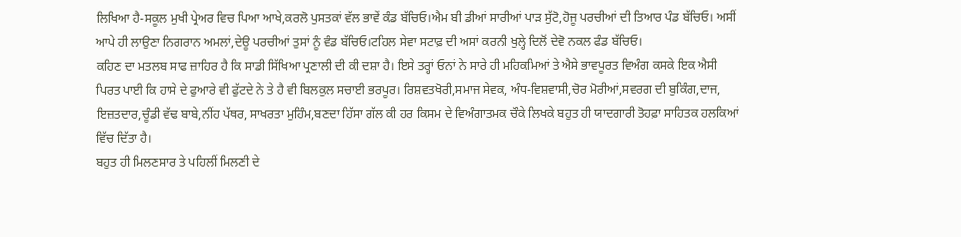ਲਿਖਿਆ ਹੈ-ਸਕੂਲ ਮੁਖੀ ਪ੍ਰੇਅਰ ਵਿਚ ਪਿਆ ਆਖੇ,ਕਰਲੋ ਪੁਸਤਕਾਂ ਵੱਲ ਭਾਵੇਂ ਕੰਡ ਬੱਚਿਓ।ਐਮ ਬੀ ਡੀਆਂ ਸਾਰੀਆਂ ਪਾੜ ਸੁੱਟੋ,ਹੋਜੂ ਪਰਚੀਆਂ ਦੀ ਤਿਆਰ ਪੰਡ ਬੱਚਿਓ। ਅਸੀਂ ਆਪੇ ਹੀ ਲਾਉਣਾ ਨਿਗਰਾਨ ਅਮਲਾਂ,ਦੇਊ ਪਰਚੀਆਂ ਤੁਸਾਂ ਨੂੰ ਵੰਡ ਬੱਚਿਓ।ਟਹਿਲ ਸੇਵਾ ਸਟਾਫ਼ ਦੀ ਅਸਾਂ ਕਰਨੀ ਖੁਲ੍ਹੇ ਦਿਲੋਂ ਦੇਵੋ ਨਕਲ ਫੰਡ ਬੱਚਿਓ।
ਕਹਿਣ ਦਾ ਮਤਲਬ ਸਾਫ ਜ਼ਾਹਿਰ ਹੈ ਕਿ ਸਾਡੀ ਸਿੱਖਿਆ ਪ੍ਰਣਾਲੀ ਦੀ ਕੀ ਦਸ਼ਾ ਹੈ। ਇਸੇ ਤਰ੍ਹਾਂ ਓਨਾਂ ਨੇ ਸਾਰੇ ਹੀ ਮਹਿਕਮਿਆਂ ਤੇ ਐਸੇ ਭਾਵਪੂਰਤ ਵਿਅੰਗ ਕਸਕੇ ਇਕ ਐਸੀ ਪਿਰਤ ਪਾਈ ਕਿ ਹਾਸੇ ਦੇ ਫੁਆਰੇ ਵੀ ਫੁੱਟਦੇ ਨੇ ਤੇ ਹੈ ਵੀ ਬਿਲਕੁਲ ਸਚਾਈ ਭਰਪੂਰ। ਰਿਸ਼ਵਤਖੋਰੀ,ਸਮਾਜ ਸੇਵਕ, ਅੰਧ-ਵਿਸ਼ਵਾਸੀ,ਚੋਰ ਮੋਰੀਆਂ,ਸਵਰਗ ਦੀ ਬੁਕਿੰਗ,ਦਾਜ, ਇਜ਼ਤਦਾਰ,ਚੂੰਡੀ ਵੱਢ ਬਾਬੇ,ਨੀਂਹ ਪੱਥਰ, ਸਾਖਰਤਾ ਮੁਹਿੰਮ,ਬਣਦਾ ਹਿੱਸਾ ਗੱਲ ਕੀ ਹਰ ਕਿਸਮ ਦੇ ਵਿਅੰਗਾਤਮਕ ਚੌਕੇ ਲਿਖਕੇ ਬਹੁਤ ਹੀ ਯਾਦਗਾਰੀ ਤੋਹਫ਼ਾ ਸਾਹਿਤਕ ਹਲਕਿਆਂ ਵਿੱਚ ਦਿੱਤਾ ਹੈ।
ਬਹੁਤ ਹੀ ਮਿਲਣਸਾਰ ਤੇ ਪਹਿਲੀਂ ਮਿਲਣੀ ਦੇ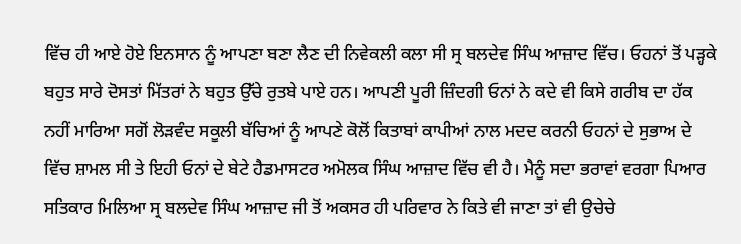ਵਿੱਚ ਹੀ ਆਏ ਹੋਏ ਇਨਸਾਨ ਨੂੰ ਆਪਣਾ ਬਣਾ ਲੈਣ ਦੀ ਨਿਵੇਕਲੀ ਕਲਾ ਸੀ ਸ੍ਰ ਬਲਦੇਵ ਸਿੰਘ ਆਜ਼ਾਦ ਵਿੱਚ। ਓਹਨਾਂ ਤੋਂ ਪੜ੍ਹਕੇ ਬਹੁਤ ਸਾਰੇ ਦੋਸਤਾਂ ਮਿੱਤਰਾਂ ਨੇ ਬਹੁਤ ਉੱਚੇ ਰੁਤਬੇ ਪਾਏ ਹਨ। ਆਪਣੀ ਪੂਰੀ ਜ਼ਿੰਦਗੀ ਓਨਾਂ ਨੇ ਕਦੇ ਵੀ ਕਿਸੇ ਗਰੀਬ ਦਾ ਹੱਕ ਨਹੀਂ ਮਾਰਿਆ ਸਗੋਂ ਲੋੜਵੰਦ ਸਕੂਲੀ ਬੱਚਿਆਂ ਨੂੰ ਆਪਣੇ ਕੋਲੋਂ ਕਿਤਾਬਾਂ ਕਾਪੀਆਂ ਨਾਲ ਮਦਦ ਕਰਨੀ ਓਹਨਾਂ ਦੇ ਸੁਭਾਅ ਦੇ ਵਿੱਚ ਸ਼ਾਮਲ ਸੀ ਤੇ ਇਹੀ ਓਨਾਂ ਦੇ ਬੇਟੇ ਹੈਡਮਾਸਟਰ ਅਮੋਲਕ ਸਿੰਘ ਆਜ਼ਾਦ ਵਿੱਚ ਵੀ ਹੈ। ਮੈਨੂੰ ਸਦਾ ਭਰਾਵਾਂ ਵਰਗਾ ਪਿਆਰ ਸਤਿਕਾਰ ਮਿਲਿਆ ਸ੍ਰ ਬਲਦੇਵ ਸਿੰਘ ਆਜ਼ਾਦ ਜੀ ਤੋਂ ਅਕਸਰ ਹੀ ਪਰਿਵਾਰ ਨੇ ਕਿਤੇ ਵੀ ਜਾਣਾ ਤਾਂ ਵੀ ਉਚੇਚੇ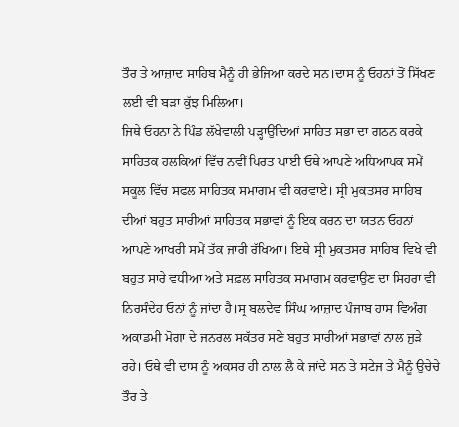ਤੌਰ ਤੇ ਆਜ਼ਾਦ ਸਾਹਿਬ ਮੈਨੂੰ ਹੀ ਭੇਜਿਆ ਕਰਦੇ ਸਨ।ਦਾਸ ਨੂੰ ਓਹਨਾਂ ਤੋਂ ਸਿੱਖਣ ਲਈ ਵੀ ਬੜਾ ਕੁੱਝ ਮਿਲਿਆ।
ਜਿਥੇ ਓਹਨਾ ਨੇ ਪਿੰਡ ਲੱਖੇਵਾਲੀ ਪੜ੍ਹਾਉਂਦਿਆਂ ਸਾਹਿਤ ਸਭਾ ਦਾ ਗਠਨ ਕਰਕੇ ਸਾਹਿਤਕ ਹਲਕਿਆਂ ਵਿੱਚ ਨਵੀਂ ਪਿਰਤ ਪਾਈ ਓਥੇ ਆਪਣੇ ਅਧਿਆਪਕ ਸਮੇਂ ਸਕੂਲ ਵਿੱਚ ਸਫਲ ਸਾਹਿਤਕ ਸਮਾਗਮ ਵੀ ਕਰਵਾਏ। ਸ੍ਰੀ ਮੁਕਤਸਰ ਸਾਹਿਬ ਦੀਆਂ ਬਹੁਤ ਸਾਰੀਆਂ ਸਾਹਿਤਕ ਸਭਾਵਾਂ ਨੂੰ ਇਕ ਕਰਨ ਦਾ ਯਤਨ ਓਹਨਾਂ ਆਪਣੇ ਆਖਰੀ ਸਮੇਂ ਤੱਕ ਜਾਰੀ ਰੱਖਿਆ। ਇਥੇ ਸ੍ਰੀ ਮੁਕਤਸਰ ਸਾਹਿਬ ਵਿਖੇ ਵੀ ਬਹੁਤ ਸਾਰੇ ਵਧੀਆ ਅਤੇ ਸਫ਼ਲ ਸਾਹਿਤਕ ਸਮਾਗਮ ਕਰਵਾਉਣ ਦਾ ਸਿਹਰਾ ਵੀ ਨਿਰਸੰਦੇਹ ਓਨਾਂ ਨੂੰ ਜਾਂਦਾ ਹੈ।ਸ੍ਰ ਬਲਦੇਵ ਸਿੰਘ ਆਜ਼ਾਦ ਪੰਜਾਬ ਹਾਸ ਵਿਅੰਗ ਅਕਾਡਮੀ ਮੋਗਾ ਦੇ ਜਨਰਲ ਸਕੱਤਰ ਸਣੇ ਬਹੁਤ ਸਾਰੀਆਂ ਸਭਾਵਾਂ ਨਾਲ ਜੁੜੇ ਰਹੇ। ਓਥੇ ਵੀ ਦਾਸ ਨੂੰ ਅਕਸਰ ਹੀ ਨਾਲ ਲੈ ਕੇ ਜਾਂਦੇ ਸਨ ਤੇ ਸਟੇਜ ਤੇ ਮੈਨੂੰ ਉਚੇਚੇ ਤੌਰ ਤੇ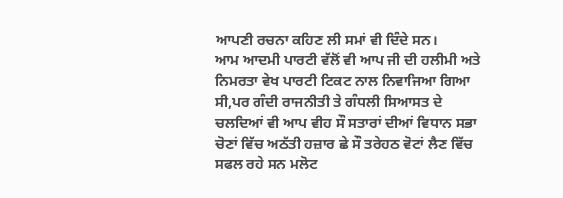ਆਪਣੀ ਰਚਨਾ ਕਹਿਣ ਲੀ ਸਮਾਂ ਵੀ ਦਿੰਦੇ ਸਨ।
ਆਮ ਆਦਮੀ ਪਾਰਟੀ ਵੱਲੋਂ ਵੀ ਆਪ ਜੀ ਦੀ ਹਲੀਮੀ ਅਤੇ ਨਿਮਰਤਾ ਵੇਖ ਪਾਰਟੀ ਟਿਕਟ ਨਾਲ ਨਿਵਾਜਿਆ ਗਿਆ ਸੀ,ਪਰ ਗੰਦੀ ਰਾਜਨੀਤੀ ਤੇ ਗੰਧਲੀ ਸਿਆਸਤ ਦੇ ਚਲਦਿਆਂ ਵੀ ਆਪ ਵੀਹ ਸੌ ਸਤਾਰਾਂ ਦੀਆਂ ਵਿਧਾਨ ਸਭਾ ਚੋਣਾਂ ਵਿੱਚ ਅਠੱਤੀ ਹਜ਼ਾਰ ਛੇ ਸੌ ਤਰੇਹਠ ਵੋਟਾਂ ਲੈਣ ਵਿੱਚ ਸਫਲ ਰਹੇ ਸਨ ਮਲੋਟ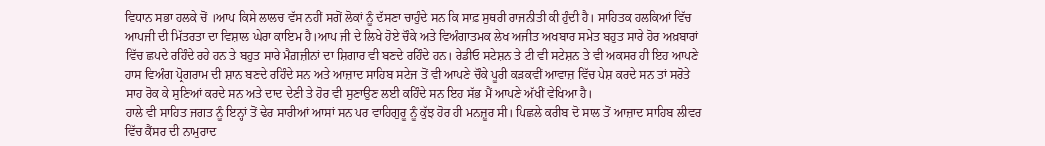ਵਿਧਾਨ ਸਭਾ ਹਲਕੇ ਚੋਂ ।ਆਪ ਕਿਸੇ ਲਾਲਚ ਵੱਸ ਨਹੀਂ ਸਗੋਂ ਲੋਕਾਂ ਨੂੰ ਦੱਸਣਾ ਚਾਹੁੰਦੇ ਸਨ ਕਿ ਸਾਫ਼ ਸੁਥਰੀ ਰਾਜਨੀਤੀ ਕੀ ਹੁੰਦੀ ਹੈ। ਸਾਹਿਤਕ ਹਲਕਿਆਂ ਵਿੱਚ ਆਪਜੀ ਦੀ ਮਿੱਤਰਤਾ ਦਾ ਵਿਸ਼ਾਲ ਘੇਰਾ ਕਾਇਮ ਹੈ।ਆਪ ਜੀ ਦੇ ਲਿਖੇ ਹੋਏ ਚੌਕੇ ਅਤੇ ਵਿਅੰਗਾਤਮਕ ਲੇਖ ਅਜੀਤ ਅਖਬਾਰ ਸਮੇਤ ਬਹੁਤ ਸਾਰੇ ਹੋਰ ਅਖ਼ਬਾਰਾਂ ਵਿੱਚ ਛਪਦੇ ਰਹਿੰਦੇ ਰਹੇ ਹਨ ਤੇ ਬਹੁਤ ਸਾਰੇ ਮੈਗ਼ਜ਼ੀਨਾਂ ਦਾ ਸ਼ਿਗਾਰ ਵੀ ਬਣਦੇ ਰਹਿੰਦੇ ਹਨ। ਰੇਡੀਓ ਸਟੇਸ਼ਨ ਤੇ ਟੀ ਵੀ ਸਟੇਸ਼ਨ ਤੇ ਵੀ ਅਕਸਰ ਹੀ ਇਹ ਆਪਣੇ ਹਾਸ ਵਿਅੰਗ ਪ੍ਰੋਗਰਾਮ ਦੀ ਸ਼ਾਨ ਬਣਦੇ ਰਹਿੰਦੇ ਸਨ ਅਤੇ ਆਜ਼ਾਦ ਸਾਹਿਬ ਸਟੇਜ ਤੋਂ ਵੀ ਆਪਣੇ ਚੌਕੇ ਪੂਰੀ ਕੜਕਵੀਂ ਆਵਾਜ਼ ਵਿੱਚ ਪੇਸ਼ ਕਰਦੇ ਸਨ ਤਾਂ ਸਰੋਤੇ ਸਾਹ ਰੋਕ ਕੇ ਸੁਣਿਆਂ ਕਰਦੇ ਸਨ ਅਤੇ ਦਾਦ ਦੇਣੀ ਤੇ ਹੋਰ ਵੀ ਸੁਣਾਉਣ ਲਈ ਕਹਿੰਦੇ ਸਨ ਇਹ ਸੱਭ ਮੈਂ ਆਪਣੇ ਅੱਖੀਂ ਵੇਖਿਆ ਹੈ।
ਹਾਲੇ ਵੀ ਸਾਹਿਤ ਜਗਤ ਨੂੰ ਇਨ੍ਹਾਂ ਤੋਂ ਢੇਰ ਸਾਰੀਆਂ ਆਸਾਂ ਸਨ ਪਰ ਵਾਹਿਗੁਰੂ ਨੂੰ ਕੁੱਝ ਹੋਰ ਹੀ ਮਨਜ਼ੂਰ ਸੀ। ਪਿਛਲੇ ਕਰੀਬ ਦੋ ਸਾਲ ਤੋਂ ਆਜ਼ਾਦ ਸਾਹਿਬ ਲੀਵਰ ਵਿੱਚ ਕੈਂਸਰ ਦੀ ਨਾਮੁਰਾਦ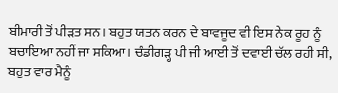ਬੀਮਾਰੀ ਤੋਂ ਪੀੜਤ ਸਨ। ਬਹੁਤ ਯਤਨ ਕਰਨ ਦੇ ਬਾਵਜੂਦ ਵੀ ਇਸ ਨੇਕ ਰੂਹ ਨੂੰ ਬਚਾਇਆ ਨਹੀਂ ਜਾ ਸਕਿਆ। ਚੰਡੀਗੜ੍ਹ ਪੀ ਜੀ ਆਈ ਤੋਂ ਦਵਾਈ ਚੱਲ ਰਹੀ ਸੀ, ਬਹੁਤ ਵਾਰ ਮੈਨੂੰ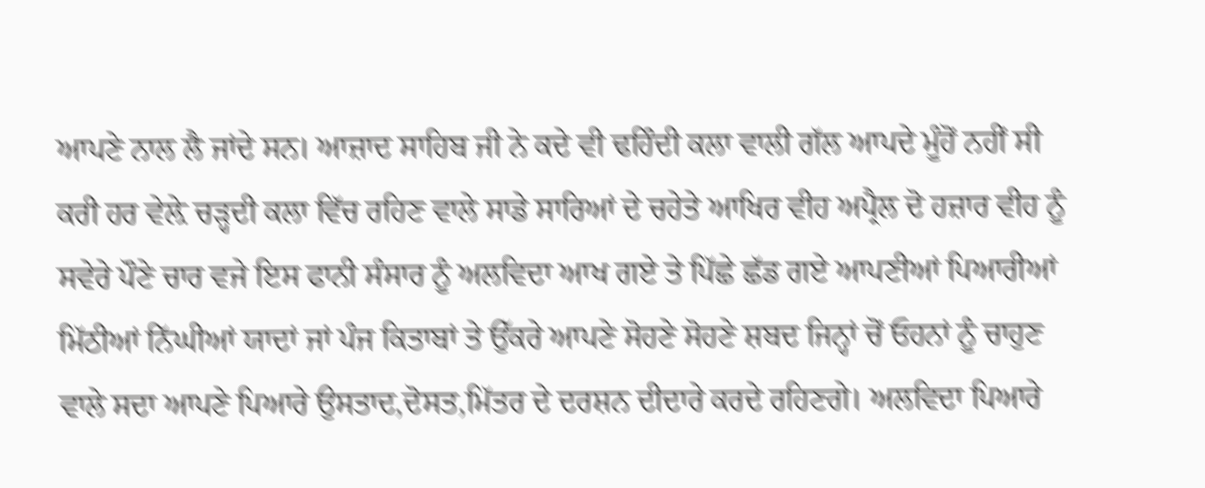ਆਪਣੇ ਨਾਲ ਲੈ ਜਾਂਦੇ ਸਨ। ਆਜ਼ਾਦ ਸਾਹਿਬ ਜੀ ਨੇ ਕਦੇ ਵੀ ਢਹਿੰਦੀ ਕਲਾ ਵਾਲੀ ਗੱਲ ਆਪਦੇ ਮੂੰਹੋਂ ਨਹੀਂ ਸੀ ਕਰੀ ਹਰ ਵੇਲ਼ੇ ਚੜ੍ਹਦੀ ਕਲਾ ਵਿੱਚ ਰਹਿਣ ਵਾਲੇ ਸਾਡੇ ਸਾਰਿਆਂ ਦੇ ਚਹੇਤੇ ਆਖਿਰ ਵੀਹ ਅਪ੍ਰੈਲ ਦੋ ਹਜ਼ਾਰ ਵੀਹ ਨੂੰ ਸਵੇਰੇ ਪੌਣੇ ਚਾਰ ਵਜੇ ਇਸ ਫਾਨੀ ਸੰਸਾਰ ਨੂੰ ਅਲਵਿਦਾ ਆਖ ਗਏ ਤੇ ਪਿੱਛੇ ਛੱਡ ਗਏ ਆਪਣੀਆਂ ਪਿਆਰੀਆਂ ਮਿੱਠੀਆਂ ਨਿੱਘੀਆਂ ਯਾਦਾਂ ਜਾਂ ਪੰਜ ਕਿਤਾਬਾਂ ਤੇ ਉੱਕਰੇ ਆਪਣੇ ਸੋਹਣੇ ਸੋਹਣੇ ਸ਼ਬਦ ਜਿਨ੍ਹਾਂ ਚੋਂ ਓਹਨਾਂ ਨੂੰ ਚਾਹੁਣ ਵਾਲੇ ਸਦਾ ਆਪਣੇ ਪਿਆਰੇ ਉਸਤਾਦ,ਦੋਸਤ,ਮਿੱਤਰ ਦੇ ਦਰਸ਼ਨ ਦੀਦਾਰੇ ਕਰਦੇ ਰਹਿਣਗੇ। ਅਲਵਿਦਾ ਪਿਆਰੇ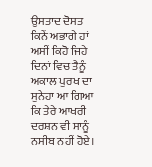ਉਸਤਾਦ ਦੋਸਤ ਕਿਨੇਂ ਅਭਾਗੇ ਹਾਂ ਅਸੀਂ ਕਿਹੋ ਜਿਹੇ ਦਿਨਾਂ ਵਿਚ ਤੈਨੂੰ ਅਕਾਲ ਪੁਰਖ ਦਾ ਸੁਨੇਹਾ ਆ ਗਿਆ ਕਿ ਤੇਰੇ ਆਖਰੀ ਦਰਸ਼ਨ ਵੀ ਸਾਨੂੰ ਨਸੀਬ ਨਹੀਂ ਹੋਏ।